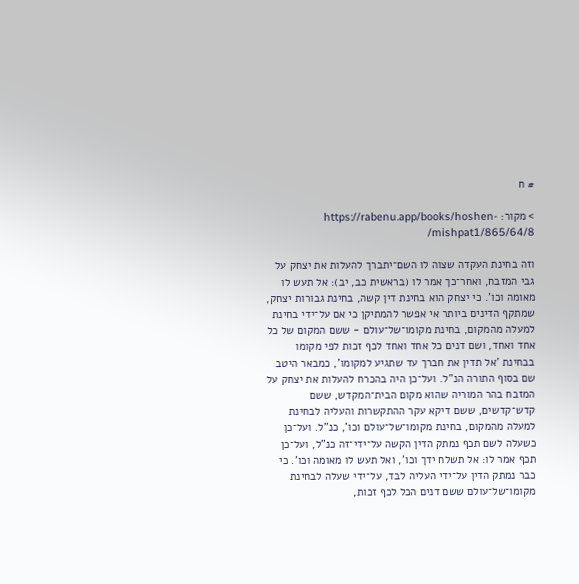# ח

> מקור: https://rabenu.app/books/hoshen-mishpat1/865/64/8/

וזה בחינת העקדה שצוה לו השם־יתברך להעלות את יצחק על גבי המזבח, ואחר־כך אמר לו (בראשית כב, יב): אל תעש לו מאומה וכו'. כי יצחק הוא בחינת דין קשה, בחינת גבורות יצחק, שמתקף הדינים ביותר אי אפשר להמתיקן כי אם על־ידי בחינת למעלה מהמקום, בחינת מקומו־של־עולם - ששם המקום של כל אחד ואחד, ושם דנים כל אחד ואחד לכף זכות לפי מקומו בבחינת 'אל תדין את חברך עד שתגיע למקומו', כמבאר היטב שם בסוף התורה הנ"ל. ועל־כן היה בהכרח להעלות את יצחק על המזבח בהר המוריה שהוא מקום הבית־המקדש, ששם קדש־קדשים, ששם דיקא עקר ההתקשרות והעליה לבחינת למעלה מהמקום, בחינת מקומו־של־עולם וכו', כנ"ל. ועל־כן כשעלה לשם תכף נמתק הדין הקשה על־ידי־זה כנ"ל, ועל־כן תכף אמר לו: אל תשלח ידך וכו', ואל תעש לו מאומה וכו'. כי כבר נמתק הדין על־ידי העליה לבד, על־ידי שעלה לבחינת מקומו־של־עולם ששם דנים הכל לכף זכות,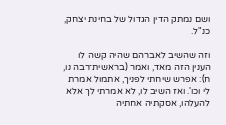ושם נמתק הדין הגדול של בחינת יצחק, כנ"ל.

וזה שהשיב לאברהם שהיה קשה לו הענין הזה מאד, ואמר (בראשית־רבה נו, ח): אפרש שיחתי לפניך, אתמול אמרת לי וכו'. ואז השיב לו, לא אמרתי לך אלא להעלהו, אסקתיה אחתיה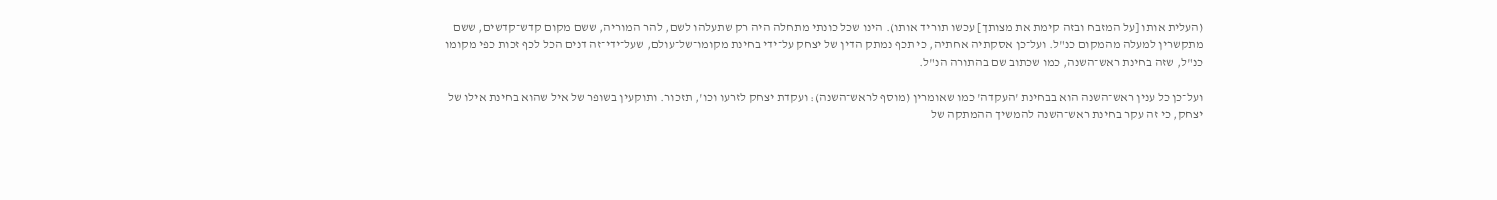(העלית אותו [על המזבח ובזה קימת את מצותך] עכשו תוריד אותו). הינו שכל כונתי מתחלה היה רק שתעלהו לשם, להר המוריה, ששם מקום קדש־קדשים, ששם מתקשרין למעלה מהמקום כנ"ל. ועל־כן אסקתיה אחתיה, כי תכף נמתק הדין של יצחק על־ידי בחינת מקומו־של־עולם, שעל־ידי־זה דנים הכל לכף זכות כפי מקומו כנ"ל, שזה בחינת ראש־השנה, כמו שכתוב שם בהתורה הנ"ל.

ועל־כן כל ענין ראש־השנה הוא בבחינת 'העקדה' כמו שאומרין (מוסף לראש־השנה): ועקדת יצחק לזרעו וכו', תזכור. ותוקעין בשופר של איל שהוא בחינת אילו של יצחק, כי זה עקר בחינת ראש־השנה להמשיך ההמתקה של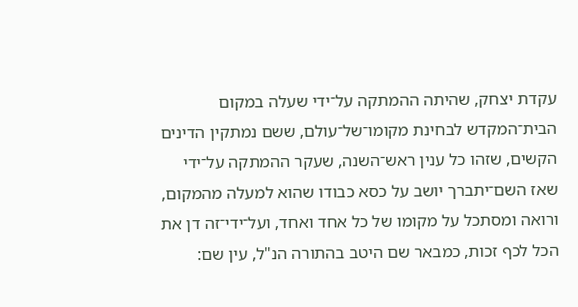עקדת יצחק, שהיתה ההמתקה על־ידי שעלה במקום הבית־המקדש לבחינת מקומו־של־עולם, ששם נמתקין הדינים הקשים, שזהו כל ענין ראש־השנה, שעקר ההמתקה על־ידי שאז השם־יתברך יושב על כסא כבודו שהוא למעלה מהמקום, ורואה ומסתכל על מקומו של כל אחד ואחד, ועל־ידי־זה דן את הכל לכף זכות, כמבאר שם היטב בהתורה הנ"ל, עין שם: